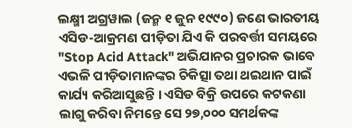ଲକ୍ଷ୍ମୀ ଅଗ୍ରୱାଲ (ଜନ୍ମ ୧ ଜୁନ ୧୯୯୦) ଜଣେ ଭାରତୀୟ ଏସିଡ-ଆକ୍ରମଣ ପୀଡ଼ିତା ଯିଏ କି ପରବର୍ତ୍ତୀ ସମୟରେ "Stop Acid Attack" ଅଭିଯାନର ପ୍ରଚାରକ ଭାବେ ଏଭଳି ପୀଡ଼ିତାମାନଙ୍କର ଚିକିତ୍ସା ତଥା ଥଇଥାନ ପାଇଁ କାର୍ଯ୍ୟ କରିଆସୁଛନ୍ତି । ଏସିଡ ବିକ୍ରି ଉପରେ କଟକଣା ଲାଗୁ କରିବା ନିମନ୍ତେ ସେ ୨୭,୦୦୦ ସମର୍ଥକଙ୍କ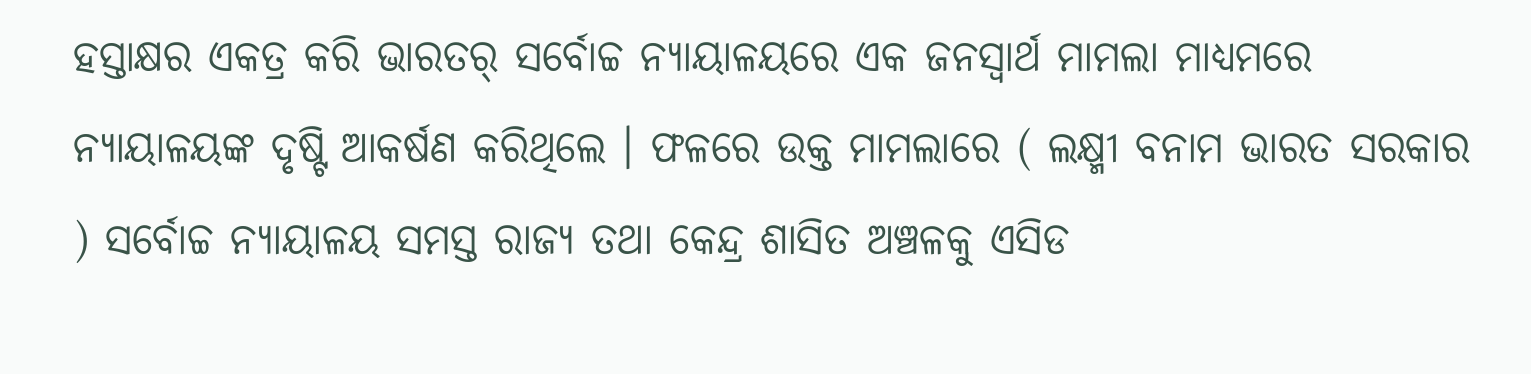ହସ୍ତାକ୍ଷର ଏକତ୍ର କରି ଭାରତର୍ ସର୍ବୋଚ୍ଚ ନ୍ୟାୟାଳୟରେ ଏକ ଜନସ୍ୱାର୍ଥ ମାମଲା ମାଧ୍ୟମରେ ନ୍ୟାୟାଳୟଙ୍କ ଦୃଷ୍ଟି ଆକର୍ଷଣ କରିଥିଲେ । ଫଳରେ ଉକ୍ତ ମାମଲାରେ ( ଲକ୍ଷ୍ମୀ ବନାମ ଭାରତ ସରକାର ) ସର୍ବୋଚ୍ଚ ନ୍ୟାୟାଳୟ ସମସ୍ତ ରାଜ୍ୟ ତଥା କେନ୍ଦ୍ର ଶାସିତ ଅଞ୍ଚଳକୁ ଏସିଡ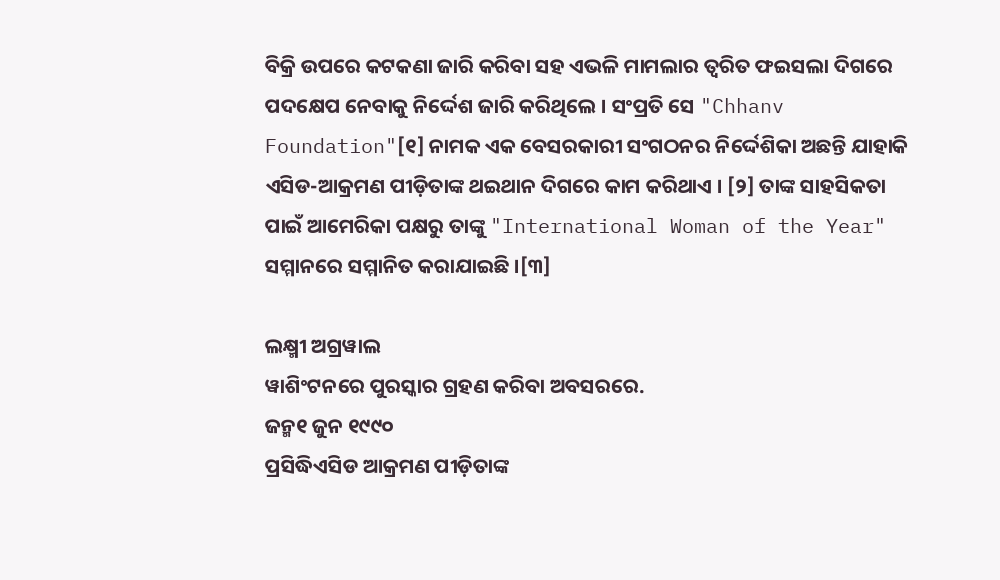ବିକ୍ରି ଉପରେ କଟକଣା ଜାରି କରିବା ସହ ଏଭଳି ମାମଲାର ତ୍ୱରିତ ଫଇସଲା ଦିଗରେ ପଦକ୍ଷେପ ନେବାକୁ ନିର୍ଦ୍ଦେଶ ଜାରି କରିଥିଲେ । ସଂପ୍ରତି ସେ "Chhanv Foundation"[୧] ନାମକ ଏକ ବେସରକାରୀ ସଂଗଠନର ନିର୍ଦ୍ଦେଶିକା ଅଛନ୍ତି ଯାହାକି ଏସିଡ-ଆକ୍ରମଣ ପୀଡ଼ିତାଙ୍କ ଥଇଥାନ ଦିଗରେ କାମ କରିଥାଏ । [୨] ତାଙ୍କ ସାହସିକତା ପାଇଁ ଆମେରିକା ପକ୍ଷରୁ ତାଙ୍କୁ "International Woman of the Year" ସମ୍ମାନରେ ସମ୍ମାନିତ କରାଯାଇଛି ।[୩]

ଲକ୍ଷ୍ମୀ ଅଗ୍ରୱାଲ
ୱାଶିଂଟନରେ ପୁରସ୍କାର ଗ୍ରହଣ କରିବା ଅବସରରେ.
ଜନ୍ମ୧ ଜୁନ ୧୯୯୦
ପ୍ରସିଦ୍ଧିଏସିଡ ଆକ୍ରମଣ ପୀଡ଼ିତାଙ୍କ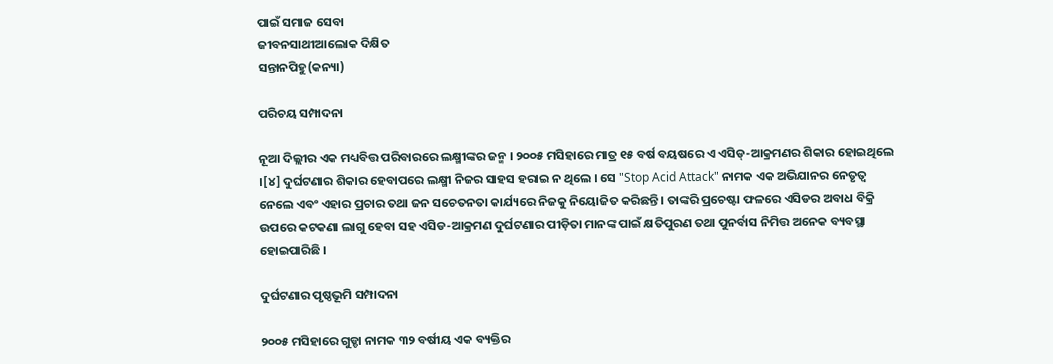ପାଇଁ ସମାଜ ସେବା
ଜୀବନସାଥୀଆଲୋକ ଦିକ୍ଷିତ
ସନ୍ତାନପିହୁ(କନ୍ୟା)

ପରିଚୟ ସମ୍ପାଦନା

ନୂଆ ଦିଲ୍ଲୀର ଏକ ମଧ୍ୟବିତ୍ତ ପରିବାରରେ ଲକ୍ଷ୍ମୀଙ୍କର ଜନ୍ମ । ୨୦୦୫ ମସିହାରେ ମାତ୍ର ୧୫ ବର୍ଷ ବୟଷରେ ଏ ଏସିଡ୍-ଆକ୍ରମଣର ଶିକାର ହୋଇଥିଲେ ।[୪] ଦୁର୍ଘଟଣାର ଶିକାର ହେବାପରେ ଲକ୍ଷ୍ମୀ ନିଜର ସାହସ ହରାଇ ନ ଥିଲେ । ସେ "Stop Acid Attack" ନାମକ ଏକ ଅଭିଯାନର ନେତୃତ୍ୱ ନେଲେ ଏବଂ ଏହାର ପ୍ରଚାର ତଥା ଜନ ସଚେତନତା କାର୍ଯ୍ୟରେ ନିଜକୁ ନିୟୋଜିତ କରିଛନ୍ତି । ତାଙ୍କରି ପ୍ରଚେଷ୍ଟା ଫଳରେ ଏସିଡର ଅବାଧ ବିକ୍ରି ଉପରେ କଟକଣା ଲାଗୁ ହେବା ସହ ଏସିଡ-ଆକ୍ରମଣ ଦୁର୍ଘଟଣାର ପୀଡ଼ିତା ମାନଙ୍କ ପାଇଁ କ୍ଷତିପୁରଣ ତଥା ପୁନର୍ବାସ ନିମିତ୍ତ ଅନେକ ବ୍ୟବସ୍ଥା ହୋଇପାରିଛି ।

ଦୁର୍ଘଟଣାର ପୃଷ୍ଠଭୂମି ସମ୍ପାଦନା

୨୦୦୫ ମସିହାରେ ଗୁଡ୍ଡା ନାମକ ୩୨ ବର୍ଷୀୟ ଏକ ବ୍ୟକ୍ତିର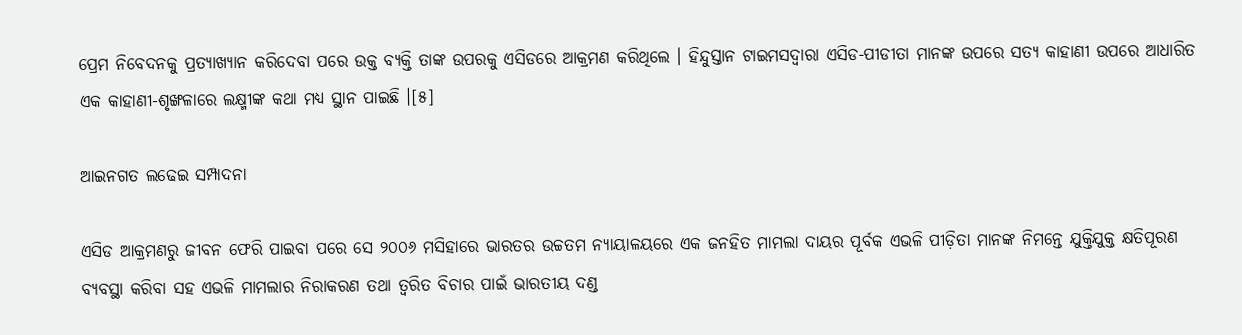ପ୍ରେମ ନିବେଦନକୁ ପ୍ରତ୍ୟାଖ୍ୟାନ କରିଦେବା ପରେ ଉକ୍ତ ବ୍ୟକ୍ତି ତାଙ୍କ ଉପରକୁ ଏସିଡରେ ଆକ୍ରମଣ କରିଥିଲେ । ହିନ୍ଦୁସ୍ତାନ ଟାଇମସଦ୍ୱାରା ଏସିଡ-ପୀଡୀତା ମାନଙ୍କ ଉପରେ ସତ୍ୟ କାହାଣୀ ଉପରେ ଆଧାରିତ ଏକ କାହାଣୀ-ଶୃଙ୍ଖଳାରେ ଲକ୍ଷ୍ମୀଙ୍କ କଥା ମଧ୍ୟ ସ୍ଥାନ ପାଇଛି ।[୫]

ଆଇନଗତ ଲଢେଇ ସମ୍ପାଦନା

ଏସିଡ ଆକ୍ରମଣରୁ ଜୀବନ ଫେରି ପାଇବା ପରେ ସେ ୨୦୦୬ ମସିହାରେ ଭାରତର ଉଚ୍ଚତମ ନ୍ୟାୟାଳୟରେ ଏକ ଜନହିତ ମାମଲା ଦାୟର ପୂର୍ବକ ଏଭଳି ପୀଡ଼ିତା ମାନଙ୍କ ନିମନ୍ତେ ଯୁକ୍ତିଯୁକ୍ତ କ୍ଷତିପୂରଣ ବ୍ୟବସ୍ଥା କରିବା ସହ ଏଭଳି ମାମଲାର ନିରାକରଣ ତଥା ତ୍ୱରିତ ବିଚାର ପାଇଁ ଭାରତୀୟ ଦଣ୍ଡ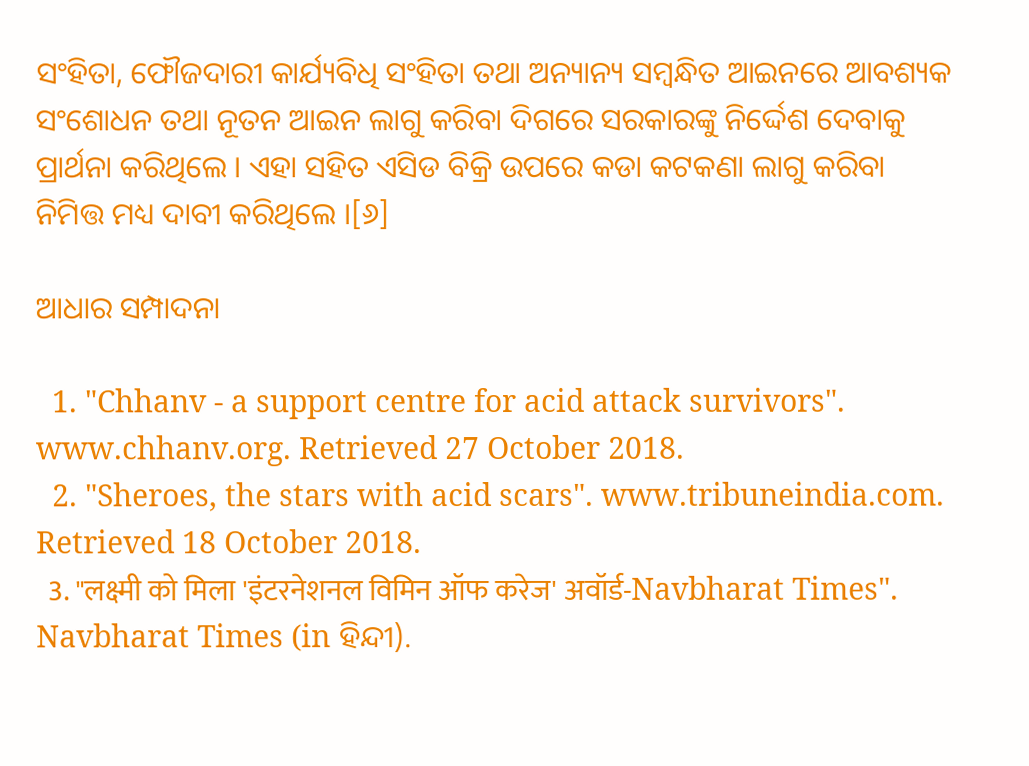ସଂହିତା, ଫୌଜଦାରୀ କାର୍ଯ୍ୟବିଧି ସଂହିତା ତଥା ଅନ୍ୟାନ୍ୟ ସମ୍ବନ୍ଧିତ ଆଇନରେ ଆବଶ୍ୟକ ସଂଶୋଧନ ତଥା ନୂତନ ଆଇନ ଲାଗୁ କରିବା ଦିଗରେ ସରକାରଙ୍କୁ ନିର୍ଦ୍ଦେଶ ଦେବାକୁ ପ୍ରାର୍ଥନା କରିଥିଲେ । ଏହା ସହିତ ଏସିଡ ବିକ୍ରି ଉପରେ କଡା କଟକଣା ଲାଗୁ କରିବା ନିମିତ୍ତ ମଧ୍ୟ ଦାବୀ କରିଥିଲେ ।[୬]

ଆଧାର ସମ୍ପାଦନା

  1. "Chhanv - a support centre for acid attack survivors". www.chhanv.org. Retrieved 27 October 2018.
  2. "Sheroes, the stars with acid scars". www.tribuneindia.com. Retrieved 18 October 2018.
  3. "लक्ष्मी को मिला 'इंटरनेशनल विमिन ऑफ करेज' अवॉर्ड-Navbharat Times". Navbharat Times (in ହିନ୍ଦୀ).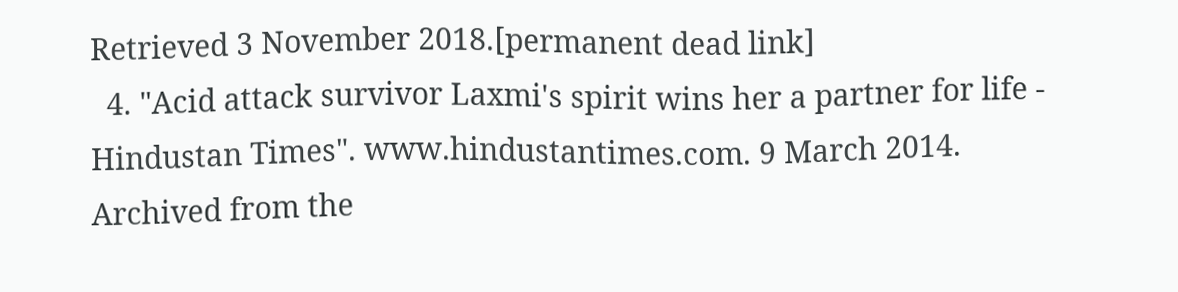Retrieved 3 November 2018.[permanent dead link]
  4. "Acid attack survivor Laxmi's spirit wins her a partner for life - Hindustan Times". www.hindustantimes.com. 9 March 2014. Archived from the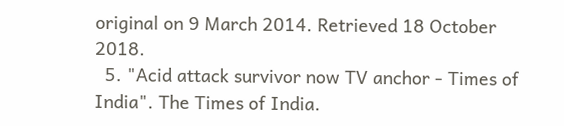original on 9 March 2014. Retrieved 18 October 2018.
  5. "Acid attack survivor now TV anchor - Times of India". The Times of India.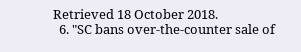Retrieved 18 October 2018.
  6. "SC bans over-the-counter sale of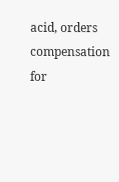acid, orders compensation for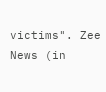victims". Zee News (in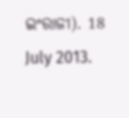ଇଂରାଜୀ). 18 July 2013.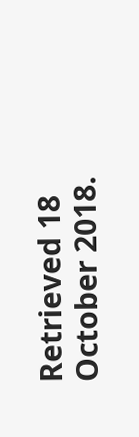Retrieved 18 October 2018.